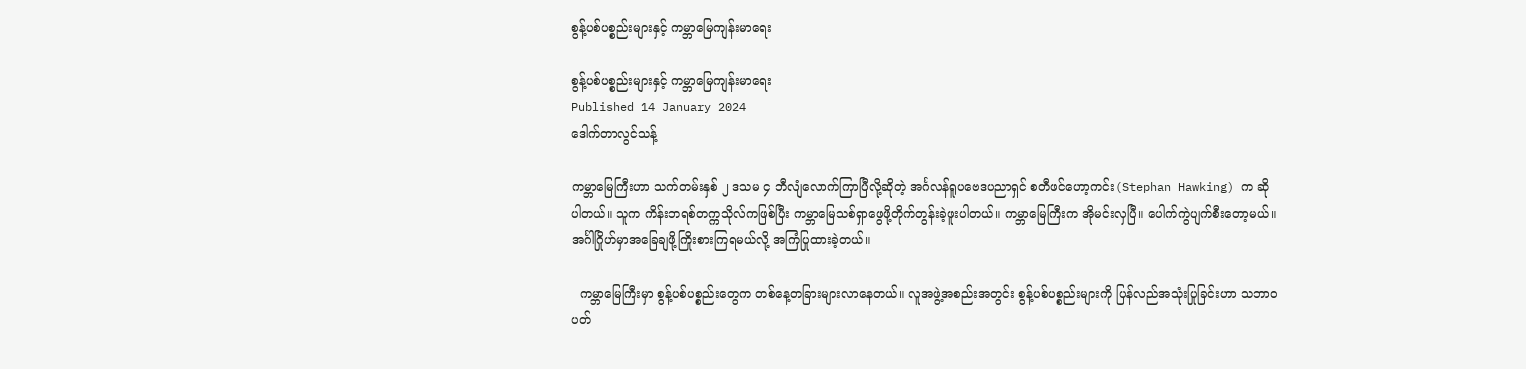စွန့်ပစ်ပစ္စည်းများနှင့် ကမ္ဘာမြေကျန်းမာရေး

စွန့်ပစ်ပစ္စည်းများနှင့် ကမ္ဘာမြေကျန်းမာရေး
Published 14 January 2024
ဒေါက်တာလွင်သန့်

ကမ္ဘာမြေကြီးဟာ သက်တမ်းနှစ် ၂ ဒသမ ၄ ဘီလျံလောက်ကြာပြီလို့ဆိုတဲ့ အင်္ဂလန်ရူပဗေဒပညာရှင် စတီဖင်ဟော့ကင်း(Stephan Hawking) က ဆိုပါတယ်။ သူက ကိန်းဘရစ်တက္ကသိုလ်ကဖြစ်ပြီး ကမ္ဘာမြေသစ်ရှာဖွေဖို့တိုက်တွန်းခဲ့ဖူးပါတယ်။ ကမ္ဘာမြေကြီးက အိုမင်းလှပြီ။ ပေါက်ကွဲပျက်စီးတော့မယ်။ အင်္ဂါဂြိုဟ်မှာအခြေချဖို့ကြိုးစားကြရမယ်လို့ အကြံပြုထားခဲ့တယ်။

  ကမ္ဘာမြေကြီးမှာ စွန့်ပစ်ပစ္စည်းတွေက တစ်နေ့တခြားများလာနေတယ်။ လူအဖွဲ့အစည်းအတွင်း စွန့်ပစ်ပစ္စည်းများကို ပြန်လည်အသုံးပြုခြင်းဟာ သဘာဝပတ်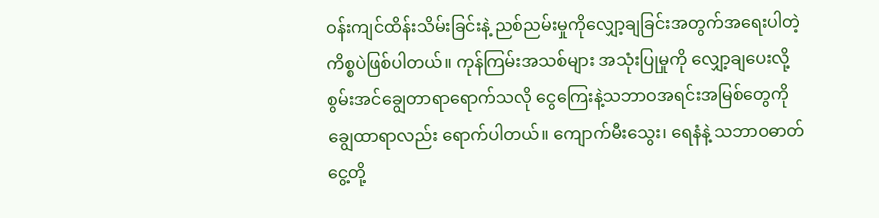ဝန်းကျင်ထိန်းသိမ်းခြင်းနဲ့ ညစ်ညမ်းမှုကိုလျှော့ချခြင်းအတွက်အရေးပါတဲ့ကိစ္စပဲဖြစ်ပါတယ်။ ကုန်ကြမ်းအသစ်များ အသုံးပြုမှုကို လျှော့ချပေးလို့ စွမ်းအင်ချွေတာရာရောက်သလို ငွေကြေးနဲ့သဘာဝအရင်းအမြစ်တွေကို ချွေထာရာလည်း ရောက်ပါတယ်။ ကျောက်မီးသွေး၊ ရေနံနဲ့ သဘာဝဓာတ်ငွေ့တို့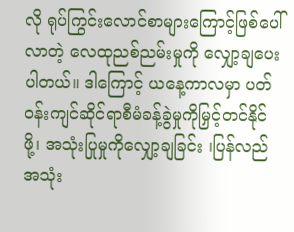လို ရုပ်ကြွင်းလောင်စာများကြောင့်ဖြစ်ပေါ်လာတဲ့ လေထုညစ်ညမ်းမှုကို လျှော့ချပေးပါတယ်။ ဒါကြောင့် ယနေ့ကာလမှာ ပတ်ဝန်းကျင်ဆိုင်ရာစီမံခန့်ခွဲမှုကိုမြှင့်တင်နိုင်ဖို့၊ အသုံးပြုမှုကိုလျှော့ချခြင်း ၊ပြန်လည်အသုံး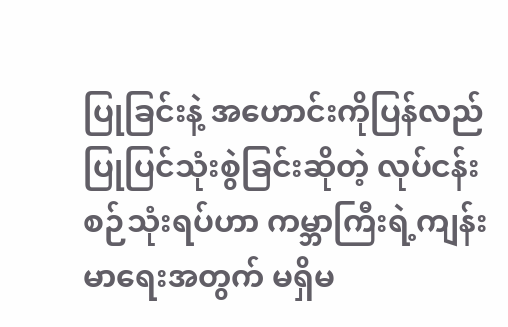ပြုခြင်းနဲ့ အဟောင်းကိုပြန်လည်ပြုပြင်သုံးစွဲခြင်းဆိုတဲ့ လုပ်ငန်းစဉ်သုံးရပ်ဟာ ကမ္ဘာကြီးရဲ့ကျန်းမာရေးအတွက် မရှိမ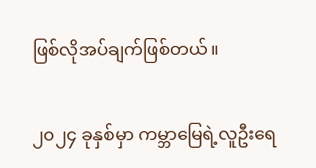ဖြစ်လိုအပ်ချက်ဖြစ်တယ်။

၂၀၂၄ ခုနှစ်မှာ ကမ္ဘာမြေရဲ့လူဦးရေ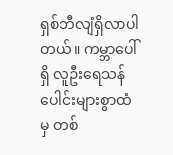ရှစ်ဘီလျံရှိလာပါတယ်။ ကမ္ဘာပေါ်ရှိ လူဦးရေသန်ပေါင်းများစွာထံမှ တစ်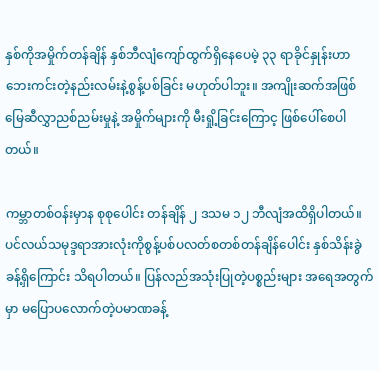နှစ်ကိုအမှိုက်တန်ချိန် နှစ်ဘီလျံကျော်ထွက်ရှိနေပေမဲ့ ၃၃ ရာခိုင်နှုန်းဟာဘေးကင်းတဲ့နည်းလမ်းနဲ့စွန့်ပစ်ခြင်း မဟုတ်ပါဘူး။ အကျိုးဆက်အဖြစ် မြေဆီလွှာညစ်ညမ်းမှုနဲ့ အမှိုက်များကို မီးရှို့ခြင်းကြောင့ ဖြစ်ပေါ်စေပါတယ်။

ကမ္ဘာတစ်ဝန်းမှာန စုစုပေါင်း တန်ချိန် ၂ ဒသမ ၁၂ ဘီလျံအထိရှိပါတယ်။ ပင်လယ်သမုဒ္ဒရာအားလုံးကိုစွန့်ပစ်ပလတ်စတစ်တန်ချိန်ပေါင်း နှစ်သိန်းခွဲခန့်ရှိကြောင်း သိရပါတယ်။ ပြန်လည်အသုံးပြုတဲ့ပစ္စည်းများ အရေအတွက်မှာ မပြောပလောက်တဲ့ပမာဏခန့်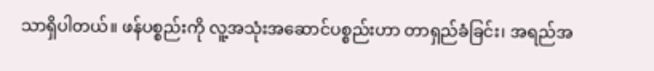သာရှိပါတယ်။ ဖန်ပစ္စည်းကို လူ့အသုံးအဆောင်ပစ္စည်းဟာ တာရှည်ခံခြင်း၊ အရည်အ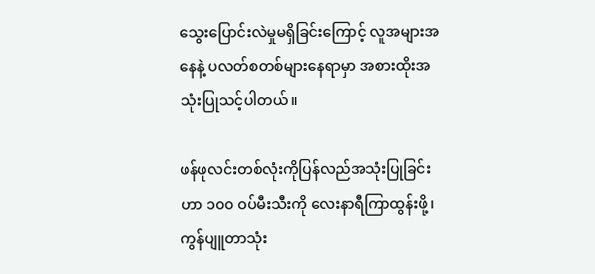သွေးပြောင်းလဲမှုမရှိခြင်းကြောင့် လူအများအနေနဲ့ ပလတ်စတစ်များနေရာမှာ အစားထိုးအသုံးပြုသင့်ပါတယ်။

ဖန်ဖုလင်းတစ်လုံးကိုပြန်လည်အသုံးပြုခြင်းဟာ ၁၀၀ ဝပ်မီးသီးကို လေးနာရီကြာထွန်းဖို့၊ ကွန်ပျူတာသုံး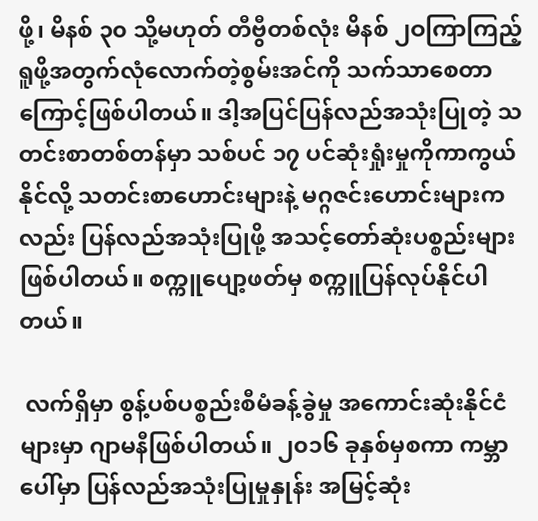ဖို့၊ မိနစ် ၃၀ သို့မဟုတ် တီဗွီတစ်လုံး မိနစ် ၂ဝကြာကြည့်ရူဖို့အတွက်လုံလောက်တဲ့စွမ်းအင်ကို သက်သာစေတာကြောင့်ဖြစ်ပါတယ်။ ဒါ့အပြင်ပြန်လည်အသုံးပြုတဲ့ သတင်းစာတစ်တန်မှာ သစ်ပင် ၁၇ ပင်ဆုံးရှုံးမှုကိုကာကွယ်နိုင်လို့ သတင်းစာဟောင်းများနဲ့ မဂ္ဂဇင်းဟောင်းများကလည်း ပြန်လည်အသုံးပြုဖို့ အသင့်တော်ဆုံးပစ္စည်းများဖြစ်ပါတယ်။ စက္ကူပျော့ဖတ်မှ စက္ကူပြန်လုပ်နိုင်ပါတယ်။

 လက်ရှိမှာ စွန့်ပစ်ပစ္စည်းစီမံခန့်ခွဲမှု အကောင်းဆုံးနိုင်ငံများမှာ ဂျာမနီဖြစ်ပါတယ်။ ၂၀၁၆ ခုနှစ်မှစကာ ကမ္ဘာပေါ်မှာ ပြန်လည်အသုံးပြုမှုနှုန်း အမြင့်ဆုံး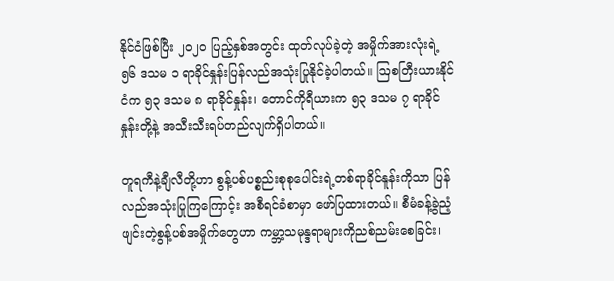နိုင်ငံဖြစ်ပြီး ၂၀၂၀ ပြည့်နှစ်အတွင်း ထုတ်လုပ်ခဲ့တဲ့ အမှိုက်အားလုံးရဲ့ ၅၆ ဒသမ ၁ ရာခိုင်နှုန်းပြန်လည်အသုံးပြုနိုင်ခဲ့ပါတယ်။ ဩစတြီးယားနိုင်ငံက ၅၃ ဒသမ ၈ ရာခိုင်နှုန်း၊ တောင်ကိုရီယားက ၅၃ ဒသမ ၇ ရာခိုင်နှုန်းတို့နဲ့ အသီးသီးရပ်တည်လျက်ရှိပါတယ်။

တူရကီနဲ့ချီလီတို့ဟာ စွန့်ပစ်ပစ္စည်းစုစုပေါင်းရဲ့တစ်ရာခိုင်နူန်းကိုသာ ပြန်လည်အသုံးပြုကြကြောင့်း အစီရင်ခံစာမှာ ဖော်ပြထားတယ်။ စီမံခန့်ခွဲညံ့ဖျင်းတဲ့စွန့်ပစ်အမှိုက်တွေဟာ ကမ္ဘာ့သမုန္ဒရာများကိုညစ်ညမ်းစေခြင်း၊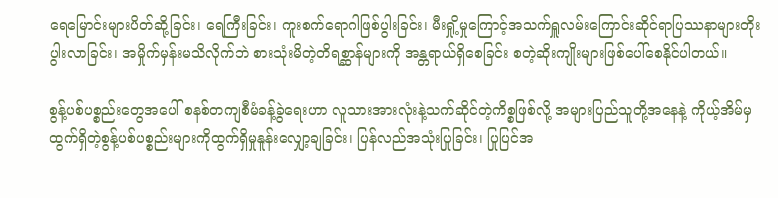ရေမြောင်းများပိတ်ဆို့ခြင်း၊ ရေကြီးခြင်း၊ ကူးစက်ရောဂါဖြစ်ပွါးခြင်း၊ မီးရှို့မှုကြောင့်အသက်ရှူလမ်းကြောင်းဆိုင်ရာပြဿနာများတိုးပွါးလာခြင်း၊ အမှိုက်မှန်းမသိလိုက်ဘဲ စားသုံးမိတဲ့တိရစ္ဆာန်များကို အန္တရာယ်ရှိစေခြင်း စတဲ့ဆိုးကျိုးများဖြစ်ပေါ်စေနိုင်ပါတယ်။

စွန့်ပစ်ပစ္စည်းတွေအပေါ် စနစ်တကျစီမံခန့်ခွဲရေးဟာ လူသားအားလုံးနဲ့သက်ဆိုင်တဲ့ကိစ္စဖြစ်လို့ အများပြည်သူတို့အနေနဲ့ ကိုယ့်အိမ်မှထွက်ရှိတဲ့စွန့်ပစ်ပစ္စည်းများကိုထွက်ရှိမှုနူန်းလျှော့ချခြင်း၊ ပြန်လည်အသုံးပြုခြင်း၊ ပြုပြင်အ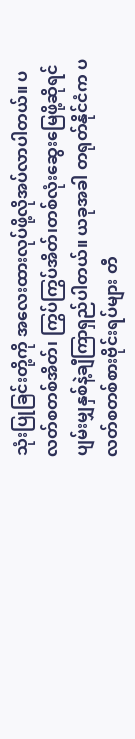သုံးပြုခြင်းတို့ကို အလေးထားလုပ်ဖို့လိုအပ်လာပါတယ်။ ပလတ်စတစ်အိတ်၊ ကြွပ်ကြွပ်အိတ်၊တစ်လုံးဆွေးမြေဖို့ဆိုရင် ပျမ်းမျှနှစ်နဲ့ချီကြာရှည်ပါတယ်။ ယခုအခါ တရုတ်နိုင်ငံက ပလတ်စတစ်စားဗိုင်းရပ်များ တီ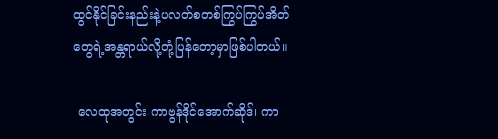ထွင်နိုင်ခြင်းနည်းနဲ့ပလတ်စတစ်ကြွပ်ကြွပ်အိတ်တွေရဲ့အန္တရာယ်လို့တုံ့ပြန်တော့မှာဖြစ်ပါတယ်။

 လေထုအတွင်း ကာဗွန်ဒိုင်အောက်ဆိုဒ်၊ ကာ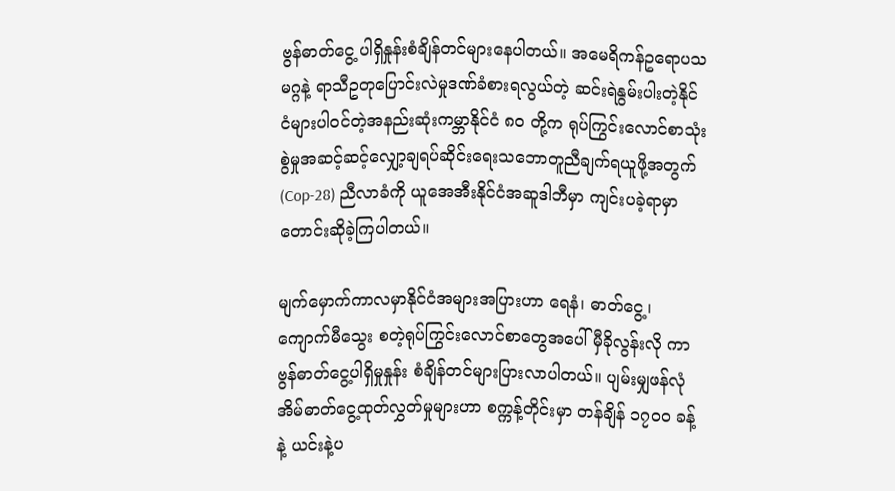ဗွန်ဓာတ်ငွေ့ ပါရှိနှုန်းစံချိန်တင်များနေပါတယ်။ အမေရိကန်ဥရောပသမဂ္ဂနဲ့ ရာသီဥတုပြောင်းလဲမှုဒဏ်ခံစားရလွယ်တဲ့ ဆင်းရဲနွမ်းပါးတဲ့နိုင်ငံများပါဝင်တဲ့အနည်းဆုံးကမ္ဘာနိုင်ငံ ၈၀ တို့က ရုပ်ကြွင်းလောင်စာသုံးစွဲမှုအဆင့်ဆင့်လျှော့ချရပ်ဆိုင်းရေးသဘောတူညီချက်ရယူဖို့အတွက် (Cop-28) ညီလာခံကို ယူအေအီးနိုင်ငံအဆူဒါဘီမှာ ကျင်းပခဲ့ရာမှာ တောင်းဆိုခဲ့ကြပါတယ်။

မျက်မှောက်ကာလမှာနိုင်ငံအများအပြားဟာ ရေနံ၊ ဓာတ်ငွေ့၊ ကျောက်မီသွေး စတဲ့ရုပ်ကြွင်းလောင်စာတွေအပေါ် မှီခိုလွန်းလို ကာဗွန်ဓာတ်ငွေ့ပါရှိမှုနှုန်း စံချိန်တင်များပြားလာပါတယ်။ ပျမ်းမျှဖန်လုံအိမ်ဓာတ်ငွေ့ထုတ်လွှတ်မှုများဟာ စက္ကန့်တိုင်းမှာ တန်ချိန် ၁၇၀၀ ခန့်နဲ့ ယင်းနဲ့ပ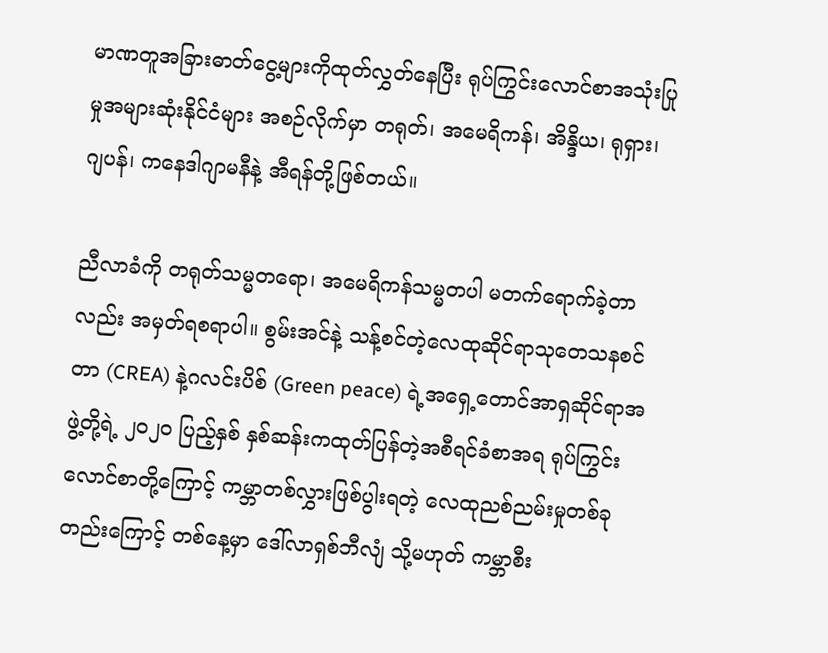မာဏတူအခြားဓာတ်ငွေ့များကိုထုတ်လွှတ်နေပြီး ရုပ်ကြွင်းလောင်စာအသုံးပြုမှုအများဆုံးနိုင်ငံများ အစဉ်လိုက်မှာ တရုတ်၊ အမေရိကန်၊ အိန္ဒိယ၊ ရုရှား၊ ဂျပန်၊ ကနေဒါဂျာမနီနဲ့ အီရန်တို့ဖြစ်တယ်။

ညီလာခံကို တရုတ်သမ္မတရော၊ အမေရိကန်သမ္မတပါ မတက်ရောက်ခဲ့တာလည်း အမှတ်ရစရာပါ။ စွမ်းအင်နဲ့ သန့်စင်တဲ့လေထုဆိုင်ရာသုတေသနစင်တာ (CREA) နဲ့ဂလင်းပိစ် (Green peace) ရဲ့အရှေ့တောင်အာရှဆိုင်ရာအဖွဲ့တို့ရဲ့ ၂၀၂၀ ပြည့်နှစ် နှစ်ဆန်းကထုတ်ပြန်တဲ့အစီရင်ခံစာအရ ရုပ်ကြွင်းလောင်စာတို့ကြောင့် ကမ္ဘာတစ်လွှားဖြစ်ပွါးရတဲ့ လေထုညစ်ညမ်းမှုတစ်ခုတည်းကြောင့် တစ်နေ့မှာ ဒေါ်လာရှစ်ဘီလျံ သို့မဟုတ် ကမ္ဘာစီး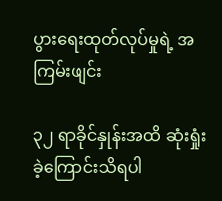ပွားရေးထုတ်လုပ်မှုရဲ့ အကြမ်းဖျင်း

၃၂ ရာခိုင်နှုန်းအထိ ဆုံးရှုံးခဲ့ကြောင်းသိရပါ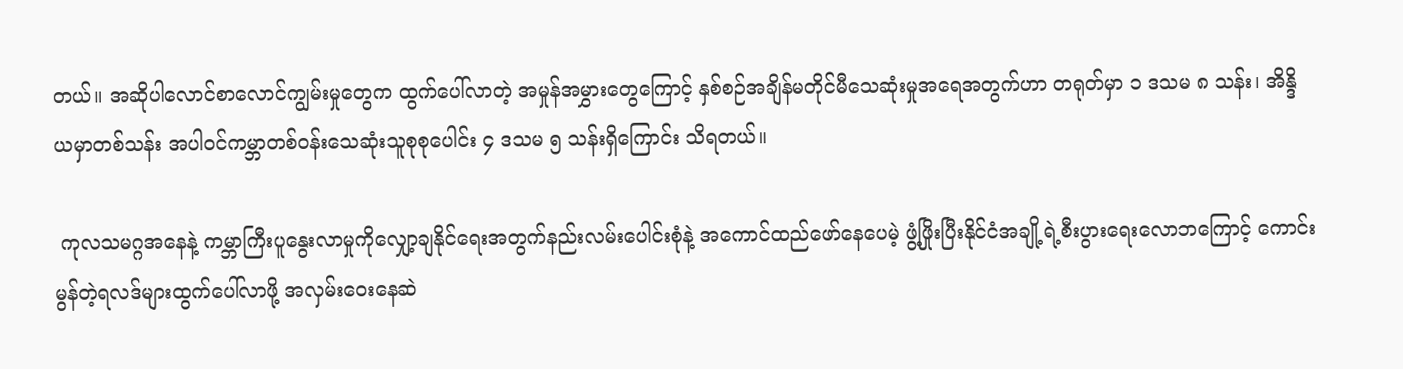တယ်။ အဆိုပါလောင်စာလောင်ကျွမ်းမှုတွေက ထွက်ပေါ်လာတဲ့ အမှုန်အမွှားတွေကြောင့် နှစ်စဉ်အချိန်မတိုင်မီသေဆုံးမှုအရေအတွက်ဟာ တရုတ်မှာ ၁ ဒသမ ၈ သန်း၊ အိန္ဒိယမှာတစ်သန်း အပါဝင်ကမ္ဘာတစ်ဝန်းသေဆုံးသူစုစုပေါင်း ၄ ဒသမ ၅ သန်းရှိကြောင်း သိရတယ်။

 ကုလသမဂ္ဂအနေနဲ့ ကမ္ဘာကြီးပူနွေးလာမှုကိုလျှော့ချနိုင်ရေးအတွက်နည်းလမ်းပေါင်းစုံနဲ့ အကောင်ထည်ဖော်နေပေမဲ့ ဖွံ့ဖြိုးပြီးနိုင်ငံအချို့ရဲ့စီးပွားရေးလောဘကြောင့် ကောင်းမွန်တဲ့ရလဒ်များထွက်ပေါ်လာဖို့ အလှမ်းဝေးနေဆဲ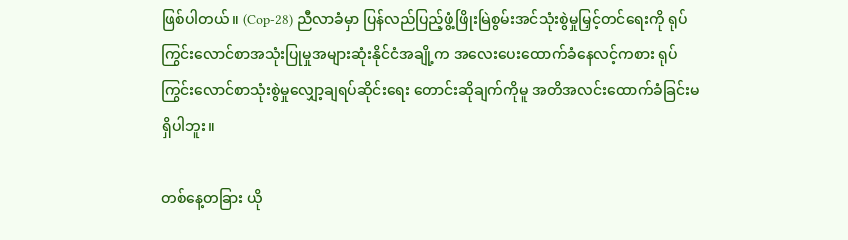ဖြစ်ပါတယ်။ (Cop-28) ညီလာခံမှာ ပြန်လည်ပြည့်ဖွံ့ဖြိုးမြဲစွမ်းအင်သုံးစွဲမှုမြှင့်တင်ရေးကို ရုပ်ကြွင်းလောင်စာအသုံးပြုမှုအများဆုံးနိုင်ငံအချို့က အလေးပေးထောက်ခံနေလင့်ကစား ရုပ်ကြွင်းလောင်စာသုံးစွဲမှုလျှော့ချရပ်ဆိုင်းရေး တောင်းဆိုချက်ကိုမူ အတိအလင်းထောက်ခံခြင်းမရှိပါဘူး။

တစ်နေ့တခြား ယို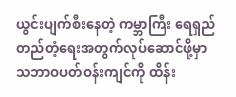ယွင်းပျက်စီးနေတဲ့ ကမ္ဘာကြီး ရေရှည်တည်တံ့ရေးအတွက်လုပ်ဆောင်ဖို့မှာ သဘာဝပတ်ဝန်းကျင်ကို ထိန်း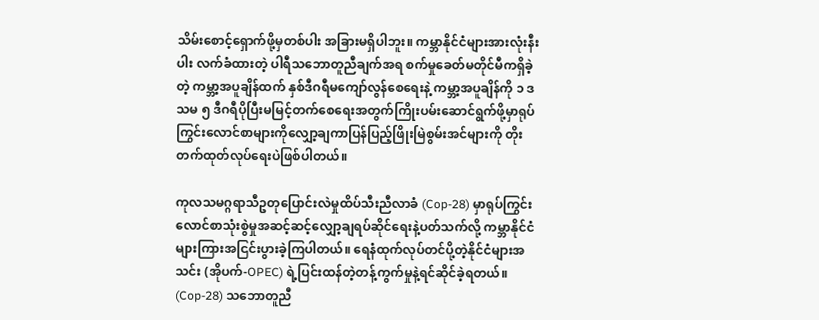သိမ်းစောင့်ရှောက်ဖို့မှတစ်ပါး အခြားမရှိပါဘူး။ ကမ္ဘာနိုင်ငံများအားလုံးနီးပါး လက်ခံထားတဲ့ ပါရီသဘောတူညီချက်အရ စက်မှုခေတ်မတိုင်မီကရှိခဲ့တဲ့ ကမ္ဘာ့အပူချိန်ထက် နှစ်ဒီဂရီမကျော်လွန်စေရေးနဲ့ ကမ္ဘာ့အပူချိန်ကို ၁ ဒသမ ၅ ဒီဂရီပိုပြီးမမြင့်တက်စေရေးအတွက်ကြိုးပမ်းဆောင်ရွက်ဖို့မှာရုပ်ကြွင်းလောင်စာများကိုလျှော့ချကာပြန်ပြည့်ဖြိုးမြဲစွမ်းအင်များကို တိုးတက်ထုတ်လုပ်ရေးပဲဖြစ်ပါတယ်။

ကုလသမဂ္ဂရာသီဥတုပြောင်းလဲမှုထိပ်သီးညီလာခံ (Cop-28) မှာရုပ်ကြွင်းလောင်စာသုံးစွဲမှုအဆင့်ဆင့်လျှော့ချရပ်ဆိုင်ရေးနဲ့ပတ်သက်လို့ ကမ္ဘာနိုင်ငံများကြားအငြင်းပွားခဲ့ကြပါတယ်။ ရေနံထုက်လုပ်တင်ပို့တဲ့နိုင်ငံများအသင်း (အိုပက်-OPEC) ရဲ့ပြင်းထန်တဲ့တန့်ကွက်မှုနဲ့ရင်ဆိုင်ခဲ့ရတယ်။ (Cop-28) သဘောတူညီ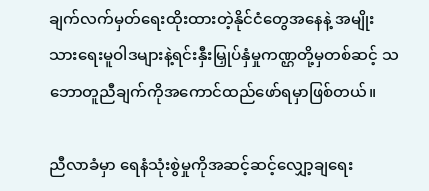ချက်လက်မှတ်ရေးထိုးထားတဲ့နိုင်ငံတွေအနေနဲ့ အမျိုးသားရေးမူဝါဒများနဲ့ရင်းနှီးမြှုပ်နှံမှုကဏ္ဌတို့မှတစ်ဆင့် သဘောတူညီချက်ကိုအကောင်ထည်ဖော်ရမှာဖြစ်တယ်။

ညီလာခံမှာ ရေနံသုံးစွဲမှုကိုအဆင့်ဆင့်လျှော့ချရေး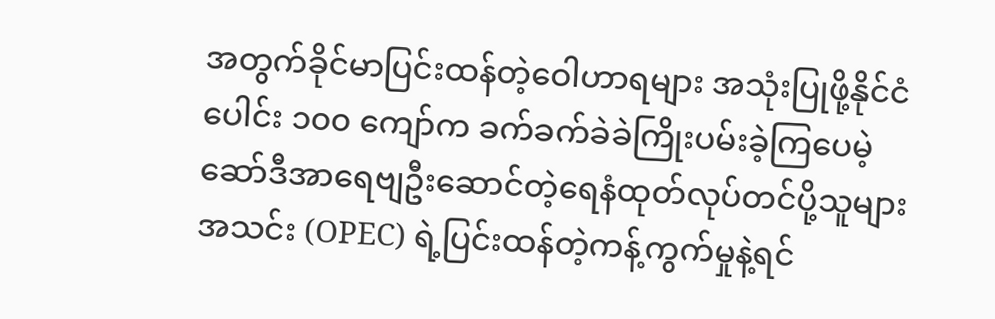အတွက်ခိုင်မာပြင်းထန်တဲ့ဝေါဟာရများ အသုံးပြုဖို့နိုင်ငံပေါင်း ၁၀၀ ကျော်က ခက်ခက်ခဲခဲကြိုးပမ်းခဲ့ကြပေမဲ့ ဆော်ဒီအာရေဗျဦးဆောင်တဲ့ရေနံထုတ်လုပ်တင်ပို့သူများအသင်း (OPEC) ရဲ့ပြင်းထန်တဲ့ကန့်ကွက်မှုနဲ့ရင်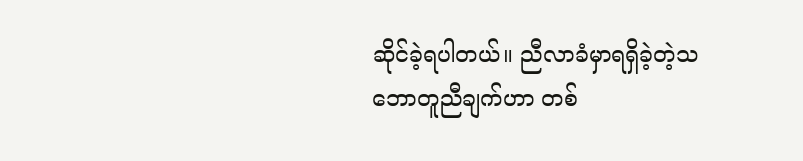ဆိုင်ခဲ့ရပါတယ်။ ညီလာခံမှာရရှိခဲ့တဲ့သဘောတူညီချက်ဟာ တစ်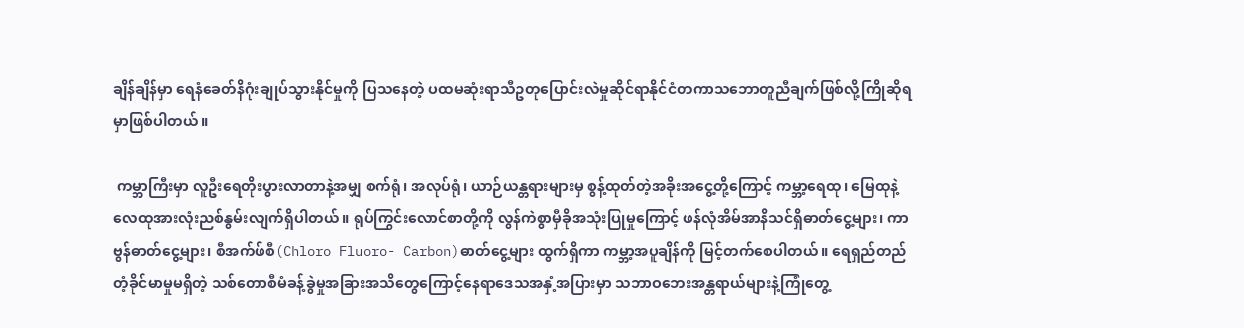ချိန်ချိန်မှာ ရေနံခေတ်နိဂုံးချုပ်သွားနိုင်မှုကို ပြသနေတဲ့ ပထမဆုံးရာသီဥတုပြောင်းလဲမှုဆိုင်ရာနိုင်ငံတကာသဘောတူညီချက်ဖြစ်လို့ကြိုဆိုရမှာဖြစ်ပါတယ်။

 ကမ္ဘာကြီးမှာ လူဦးရေတိုးပွားလာတာနဲ့အမျှ စက်ရုံ၊ အလုပ်ရုံ၊ ယာဉ်ယန္တရားများမှ စွန့်ထုတ်တဲ့အခိုးအငွေ့တို့ကြောင့် ကမ္ဘာ့ရေထု၊ မြေထုနဲ့လေထုအားလုံးညစ်နွမ်းလျက်ရှိပါတယ်။ ရုပ်ကြွင်းလောင်စာတို့ကို လွန်ကဲစွာမှီခိုအသုံးပြုမှုကြောင့် ဖန်လုံအိမ်အာနိသင်ရှိဓာတ်ငွေ့များ၊ ကာဗွန်ဓာတ်ငွေ့များ၊ စီအက်ဖ်စီ(Chloro Fluoro- Carbon)ဓာတ်ငွေ့များ ထွက်ရှိကာ ကမ္ဘာ့အပူချိန်ကို မြင့်တက်စေပါတယ်။ ရေရှည်တည်တံ့ခိုင်မာမှုမရှိတဲ့ သစ်တောစီမံခန့်ခွဲမှုအခြားအသိတွေကြောင့်နေရာဒေသအနှံ့အပြားမှာ သဘာဝဘေးအန္တရာယ်များနဲ့ကြုံတွေ့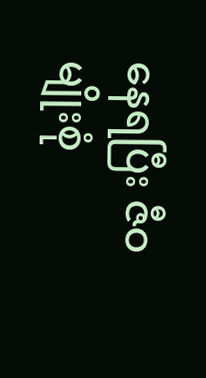နေရပြီး ဇီဝမျိုးစုံ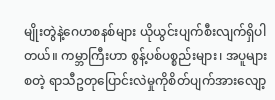မျိုးတွဲနဲ့ဂေဟစနစ်များ ယိုယွင်းပျက်စီးလျက်ရှိပါတယ်။ ကမ္ဘာကြီးဟာ စွန့်ပစ်ပစ္စည်းများ၊ အပူများစတဲ့ ရာသီဥတုပြောင်းလဲမှုကိုစိတ်ပျက်အားလျော့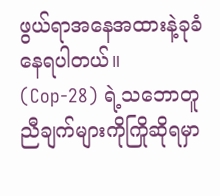ဖွယ်ရာအနေအထားနဲ့ခုခံနေရပါတယ်။ (Cop-28) ရဲ့သဘောတူညီချက်များကိုကြိုဆိုရမှာ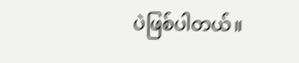ပဲဖြစ်ပါတယ်။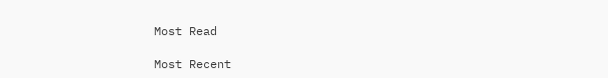Most Read

Most Recent